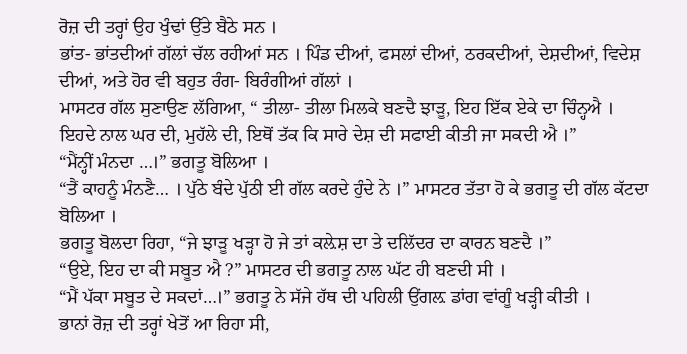ਰੋਜ਼ ਦੀ ਤਰ੍ਹਾਂ ਉਹ ਖੁੰਢਾਂ ਉੱਤੇ ਬੈਠੇ ਸਨ ।
ਭਾਂਤ- ਭਾਂਤਦੀਆਂ ਗੱਲਾਂ ਚੱਲ ਰਹੀਆਂ ਸਨ । ਪਿੰਡ ਦੀਆਂ, ਫਸਲਾਂ ਦੀਆਂ, ਠਰਕਦੀਆਂ, ਦੇਸ਼ਦੀਆਂ, ਵਿਦੇਸ਼ ਦੀਆਂ, ਅਤੇ ਹੋਰ ਵੀ ਬਹੁਤ ਰੰਗ- ਬਿਰੰਗੀਆਂ ਗੱਲਾਂ ।
ਮਾਸਟਰ ਗੱਲ ਸੁਣਾਉਣ ਲੱਗਿਆ, “ ਤੀਲਾ- ਤੀਲਾ ਮਿਲਕੇ ਬਣਦੈ ਝਾੜੂ, ਇਹ ਇੱਕ ਏਕੇ ਦਾ ਚਿੰਨ੍ਹਐ । ਇਹਦੇ ਨਾਲ ਘਰ ਦੀ, ਮੁਹੱਲੇ ਦੀ, ਇਥੋਂ ਤੱਕ ਕਿ ਸਾਰੇ ਦੇਸ਼ ਦੀ ਸਫਾਈ ਕੀਤੀ ਜਾ ਸਕਦੀ ਐ ।”
“ਮੈਂਨ੍ਹੀਂ ਮੰਨਦਾ …।” ਭਗਤੂ ਬੋਲਿਆ ।
“ਤੈਂ ਕਾਹਨੂੰ ਮੰਨਣੈ… । ਪੁੱਠੇ ਬੰਦੇ ਪੁੱਠੀ ਈ ਗੱਲ ਕਰਦੇ ਹੁੰਦੇ ਨੇ ।” ਮਾਸਟਰ ਤੱਤਾ ਹੋ ਕੇ ਭਗਤੂ ਦੀ ਗੱਲ ਕੱਟਦਾ ਬੋਲਿਆ ।
ਭਗਤੂ ਬੋਲਦਾ ਰਿਹਾ, “ਜੇ ਝਾੜੂ ਖੜ੍ਹਾ ਹੋ ਜੇ ਤਾਂ ਕਲ਼ੇਸ਼ ਦਾ ਤੇ ਦਲਿੱਦਰ ਦਾ ਕਾਰਨ ਬਣਦੈ ।”
“ਉਏ, ਇਹ ਦਾ ਕੀ ਸਬੂਤ ਐ ?” ਮਾਸਟਰ ਦੀ ਭਗਤੂ ਨਾਲ ਘੱਟ ਹੀ ਬਣਦੀ ਸੀ ।
“ਮੈਂ ਪੱਕਾ ਸਬੂਤ ਦੇ ਸਕਦਾਂ…।” ਭਗਤੂ ਨੇ ਸੱਜੇ ਹੱਥ ਦੀ ਪਹਿਲੀ ਉਂਗਲ਼ ਡਾਂਗ ਵਾਂਗੂੰ ਖੜ੍ਹੀ ਕੀਤੀ ।
ਭਾਨਾਂ ਰੋਜ਼ ਦੀ ਤਰ੍ਹਾਂ ਖੇਤੋਂ ਆ ਰਿਹਾ ਸੀ,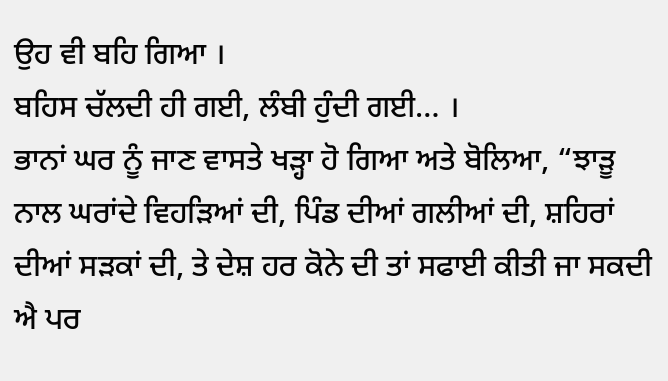ਉਹ ਵੀ ਬਹਿ ਗਿਆ ।
ਬਹਿਸ ਚੱਲਦੀ ਹੀ ਗਈ, ਲੰਬੀ ਹੁੰਦੀ ਗਈ… ।
ਭਾਨਾਂ ਘਰ ਨੂੰ ਜਾਣ ਵਾਸਤੇ ਖੜ੍ਹਾ ਹੋ ਗਿਆ ਅਤੇ ਬੋਲਿਆ, “ਝਾੜੂ ਨਾਲ ਘਰਾਂਦੇ ਵਿਹੜਿਆਂ ਦੀ, ਪਿੰਡ ਦੀਆਂ ਗਲੀਆਂ ਦੀ, ਸ਼ਹਿਰਾਂ ਦੀਆਂ ਸੜਕਾਂ ਦੀ, ਤੇ ਦੇਸ਼ ਹਰ ਕੋਨੇ ਦੀ ਤਾਂ ਸਫਾਈ ਕੀਤੀ ਜਾ ਸਕਦੀ ਐ ਪਰ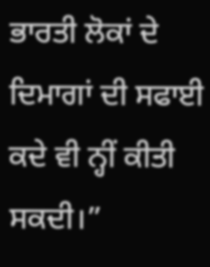ਭਾਰਤੀ ਲੋਕਾਂ ਦੇ ਦਿਮਾਗਾਂ ਦੀ ਸਫਾਈ ਕਦੇ ਵੀ ਨ੍ਹੀਂ ਕੀਤੀ ਸਕਦੀ।”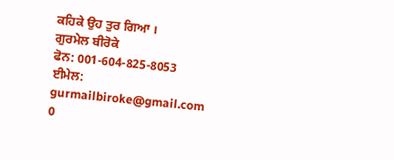ਕਹਿਕੇ ਉਹ ਤੁਰ ਗਿਆ ।
ਗੁਰਮੇਲ ਬੀਰੋਕੇ
ਫੋਨ: 001-604-825-8053
ਈਮੇਲ: gurmailbiroke@gmail.com
0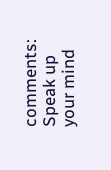comments:
Speak up your mind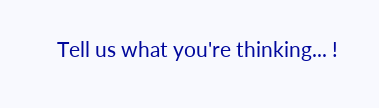Tell us what you're thinking... !